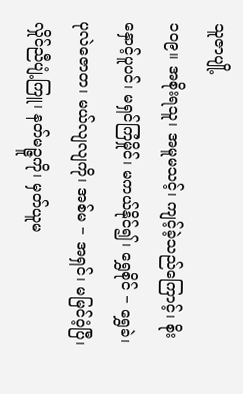သူဇာပျို့
၁၀၉။ အစိုးရသူ၊ အမူမသင့်၊ ကျင့်ခဲ့သည်ကြောင့်၊ စိုးနှောင့်ပူပင်၊ မရှင်ကြံမှိုင်၊ မကယ်နိုင်၍၊ ရွှေစိုင် − ရွှေခဲ၊ ပုလဲဇောတ၊ မယ်လျလျကို၊ အစ်မ − အရှင်၊ မမြင်ဝံ့ပြီ၊ လှိုင်ညီပျံ့ကြူ၊ နတ်မဉ္ဇူကို၊ မှတ်ယူမ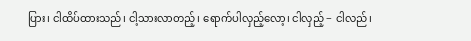ပြား၊ ငါထိပ်ထားသည်၊ ငါ့သားလာတည့်၊ ရောက်ပါလှည့်လော့၊ ငါလှည့် − ငါလည်၊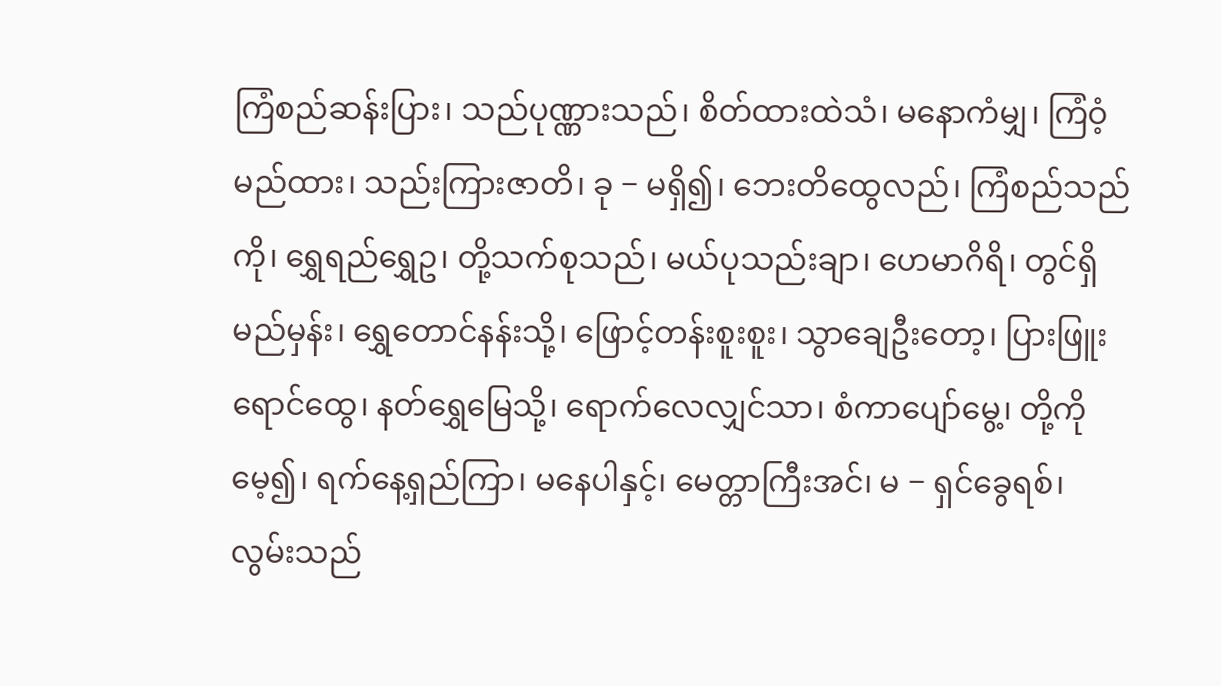ကြံစည်ဆန်းပြား၊ သည်ပုဏ္ဏားသည်၊ စိတ်ထားထဲသံ၊ မနောကံမျှ၊ ကြံဝံ့မည်ထား၊ သည်းကြားဇာတိ၊ ခု − မရှိ၍၊ ဘေးတိထွေလည်၊ ကြံစည်သည်ကို၊ ရွှေရည်ရွှေဥ၊ တို့သက်စုသည်၊ မယ်ပုသည်းချာ၊ ဟေမာဂိရိ၊ တွင်ရှိမည်မှန်း၊ ရွှေတောင်နန်းသို့၊ ဖြောင့်တန်းစူးစူး၊ သွာချေဦးတော့၊ ပြားဖြူးရောင်ထွေ၊ နတ်ရွှေမြေသို့၊ ရောက်လေလျှင်သာ၊ စံကာပျော်မွေ့၊ တို့ကိုမေ့၍၊ ရက်နေ့ရှည်ကြာ၊ မနေပါနှင့်၊ မေတ္တာကြီးအင်၊ မ − ရှင်ခွေရစ်၊ လွမ်းသည်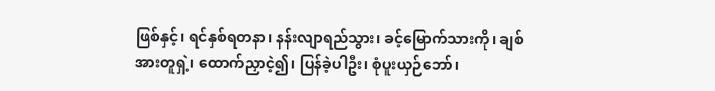ဖြစ်နှင့်၊ ရင်နှစ်ရတနာ၊ နန်းလျာရည်သွား၊ ခင့်မြောက်သားကို၊ ချစ်အားတူရှဲ့၊ ထောက်ညှာငဲ့၍၊ ပြန်ခဲ့ပါဦး၊ စုံပူးယှဉ်ဘော်၊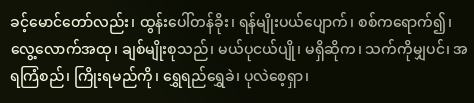ခင့်မောင်တော်လည်း၊ ထွန်းပေါ်တန်ခိုး၊ ရန်မျိုးပယ်ပျောက်၊ စစ်ကရောက်၍၊ လွေ့လောက်အထု၊ ချစ်မျိုးစုသည်၊ မယ်ပုငယ်ပျို၊ မရှိဆိုက၊ သက်ကိုမျှပင်၊ အရကြံစည်၊ ကြိုးရမည်ကို၊ ရွှေရည်ရွှေခဲ၊ ပုလဲစေ့ရှာ၊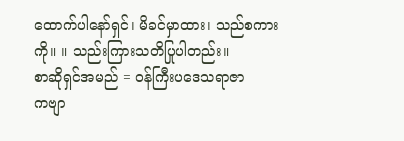ထောက်ပါနော်ရှင်၊ မိခင်မှာထား၊ သည်စကားကို။ ။ သည်းကြားသတိပြုပါတည်း။
စာဆိုရှင်အမည် = ဝန်ကြီးပဒေသရာဇာ
ကဗျာ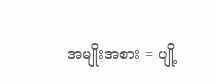အမျိုးအစား = ပျို့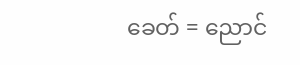ခေတ် = ညောင်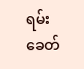ရမ်းခေတ်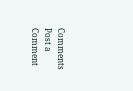Comments
Post a Comment